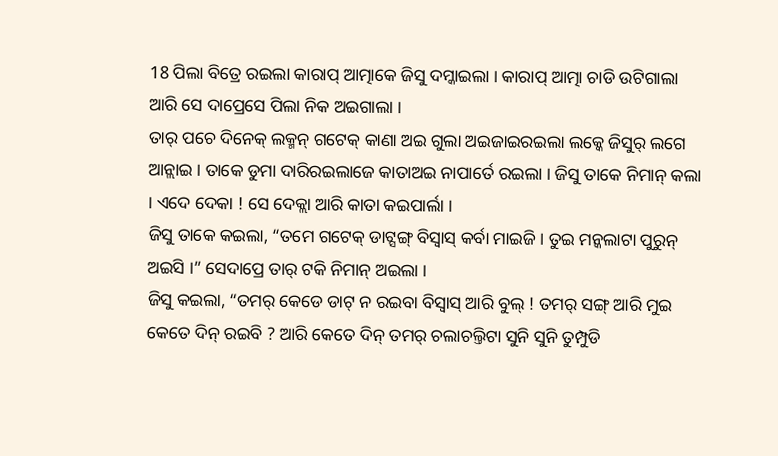18 ପିଲା ବିତ୍ରେ ରଇଲା କାରାପ୍ ଆତ୍ମାକେ ଜିସୁ ଦମ୍କାଇଲା । କାରାପ୍ ଆତ୍ମା ଚାଡି ଉଟିଗାଲା ଆରି ସେ ଦାପ୍ରେସେ ପିଲା ନିକ ଅଇଗାଲା ।
ତାର୍ ପଚେ ଦିନେକ୍ ଲକ୍ମନ୍ ଗଟେକ୍ କାଣା ଅଇ ଗୁଲା ଅଇଜାଇରଇଲା ଲକ୍କେ ଜିସୁର୍ ଲଗେ ଆନ୍ଲାଇ । ତାକେ ଡୁମା ଦାରିରଇଲାଜେ କାତାଅଇ ନାପାର୍ତେ ରଇଲା । ଜିସୁ ତାକେ ନିମାନ୍ କଲା । ଏଦେ ଦେକା ! ସେ ଦେକ୍ଲା ଆରି କାତା କଇପାର୍ଲା ।
ଜିସୁ ତାକେ କଇଲା, “ତମେ ଗଟେକ୍ ଡାଟ୍ସଙ୍ଗ୍ ବିସ୍ବାସ୍ କର୍ବା ମାଇଜି । ତୁଇ ମନ୍କଲାଟା ପୁରୁନ୍ ଅଇସି ।” ସେଦାପ୍ରେ ତାର୍ ଟକି ନିମାନ୍ ଅଇଲା ।
ଜିସୁ କଇଲା, “ତମର୍ କେଡେ ଡାଟ୍ ନ ରଇବା ବିସ୍ବାସ୍ ଆରି ବୁଲ୍ ! ତମର୍ ସଙ୍ଗ୍ ଆରି ମୁଇ କେତେ ଦିନ୍ ରଇବି ? ଆରି କେତେ ଦିନ୍ ତମର୍ ଚଲାଚଲ୍ତିଟା ସୁନି ସୁନି ତୁମ୍ପୁଡି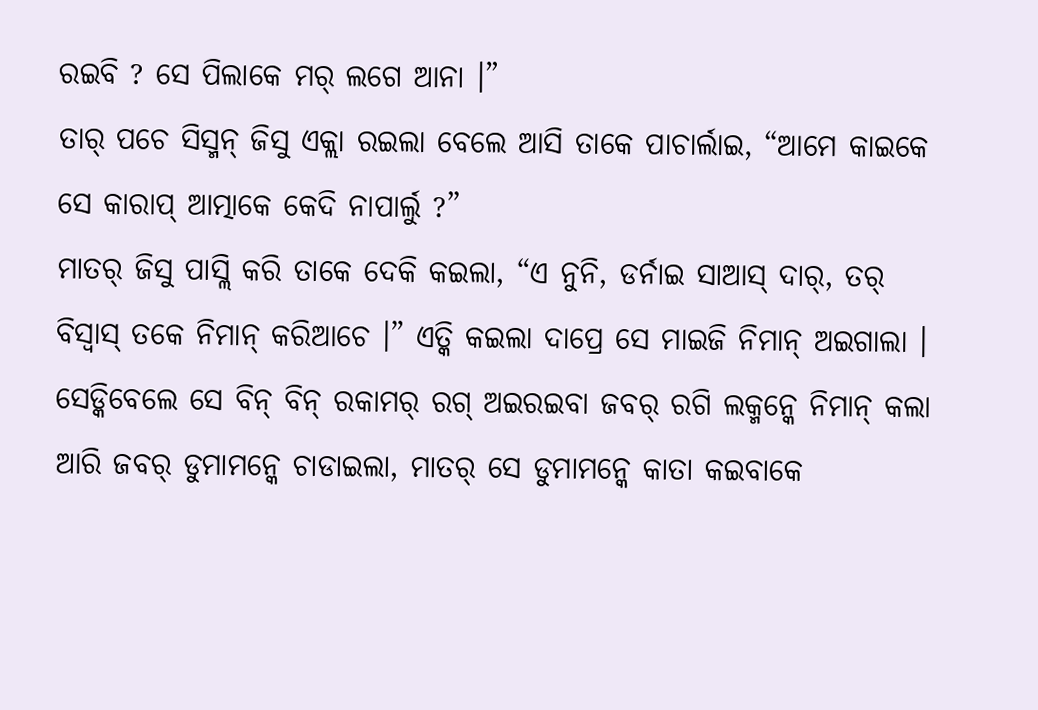ରଇବି ? ସେ ପିଲାକେ ମର୍ ଲଗେ ଆନା ।”
ତାର୍ ପଚେ ସିସ୍ମନ୍ ଜିସୁ ଏକ୍ଲା ରଇଲା ବେଲେ ଆସି ତାକେ ପାଚାର୍ଲାଇ, “ଆମେ କାଇକେ ସେ କାରାପ୍ ଆତ୍ମାକେ କେଦି ନାପାର୍ଲୁ ?”
ମାତର୍ ଜିସୁ ପାସ୍ଲି କରି ତାକେ ଦେକି କଇଲା, “ଏ ନୁନି, ଡର୍ନାଇ ସାଆସ୍ ଦାର୍, ତର୍ ବିସ୍ବାସ୍ ତକେ ନିମାନ୍ କରିଆଚେ ।” ଏତ୍କି କଇଲା ଦାପ୍ରେ ସେ ମାଇଜି ନିମାନ୍ ଅଇଗାଲା ।
ସେଡ୍କିବେଲେ ସେ ବିନ୍ ବିନ୍ ରକାମର୍ ରଗ୍ ଅଇରଇବା ଜବର୍ ରଗି ଲକ୍ମନ୍କେ ନିମାନ୍ କଲା ଆରି ଜବର୍ ଡୁମାମନ୍କେ ଚାଡାଇଲା, ମାତର୍ ସେ ଡୁମାମନ୍କେ କାତା କଇବାକେ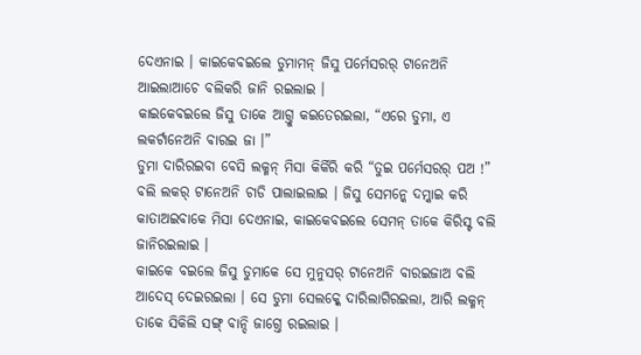ଦେଏନାଇ । କାଇକେବଇଲେ ଡୁମାମନ୍ ଜିସୁ ପର୍ମେସରର୍ ଟାନେଅନି ଆଇଲାଆଚେ ବଲିକରି ଜାନି ରଇଲାଇ ।
କାଇକେବଇଲେ ଜିସୁ ତାକେ ଆଗ୍ତୁ କଇତେରଇଲା, “ଏରେ ଡୁମା, ଏ ଲକର୍ଟାନେଅନି ବାରଇ ଜା ।”
ଡୁମା ଦାରିରଇବା ବେସି ଲକ୍ମନ୍ ମିସା କିର୍କିରି କରି “ତୁଇ ପର୍ମେସରର୍ ପଅ !” ବଲି ଲକର୍ ଟାନେଅନି ଚାଡି ପାଲାଇଲାଇ । ଜିସୁ ସେମନ୍କେ ଦମ୍କାଇ କରି କାତାଅଇବାକେ ମିସା ଦେଏନାଇ, କାଇକେବଇଲେ ସେମନ୍ ତାକେ କିରିସ୍ଟ ବଲି ଜାନିରଇଲାଇ ।
କାଇକେ ବଇଲେ ଜିସୁ ଡୁମାକେ ସେ ମୁନୁସର୍ ଟାନେଅନି ବାରଇଜାଅ ବଲି ଆଦେସ୍ ଦେଇରଇଲା । ସେ ଡୁମା ସେଲକ୍କେ ଦାରିଲାଗିରଇଲା, ଆରି ଲକ୍ମନ୍ ତାକେ ସିକିଲି ସଙ୍ଗ୍ ବାନ୍ଦି ଜାଗ୍ତେ ରଇଲାଇ ।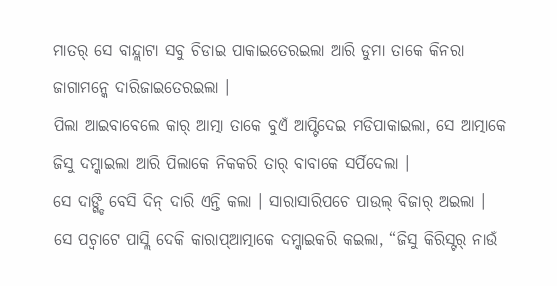ମାତର୍ ସେ ବାନ୍ଦ୍ଲାଟା ସବୁ ଚିଡାଇ ପାକାଇତେରଇଲା ଆରି ଡୁମା ତାକେ କିନରା ଜାଗାମନ୍କେ ଦାରିଜାଇତେରଇଲା ।
ପିଲା ଆଇବାବେଲେ କାର୍ ଆତ୍ମା ତାକେ ବୁଏଁ ଆପ୍ଟିଦେଇ ମଡିପାକାଇଲା, ସେ ଆତ୍ମାକେ ଜିସୁ ଦମ୍କାଇଲା ଆରି ପିଲାକେ ନିକକରି ତାର୍ ବାବାକେ ସର୍ପିଦେଲା ।
ସେ ଦାଙ୍ଗ୍ଡି ବେସି ଦିନ୍ ଦାରି ଏନ୍ତି କଲା । ସାରାସାରିପଚେ ପାଉଲ୍ ବିଜାର୍ ଅଇଲା । ସେ ପଚ୍ବାଟେ ପାସ୍ଲି ଦେକି କାରାପ୍ଆତ୍ମାକେ ଦମ୍କାଇକରି କଇଲା, “ଜିସୁ କିରିସ୍ଟର୍ ନାଉଁ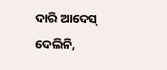ଦାରି ଆଦେସ୍ ଦେଲିନି,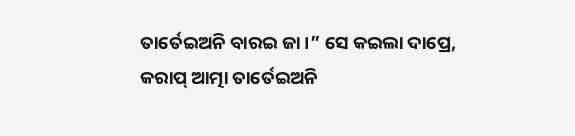ତାର୍ତେଇଅନି ବାରଇ ଜା ।” ସେ କଇଲା ଦାପ୍ରେ, କରାପ୍ ଆତ୍ମା ତାର୍ତେଇଅନି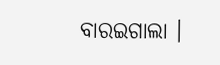ବାରଇଗାଲା ।